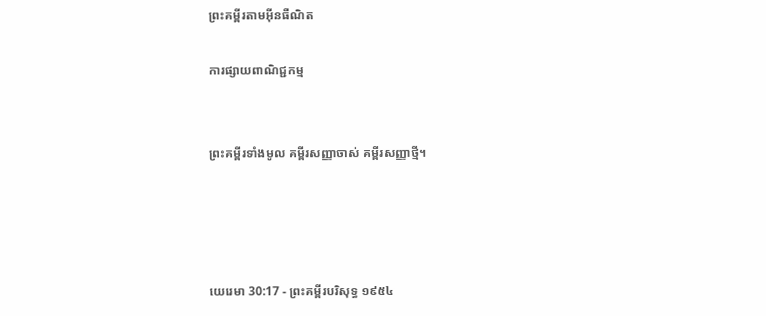ព្រះគម្ពីរតាមអ៊ីនធឺណិត

ការផ្សាយពាណិជ្ជកម្ម


ព្រះគម្ពីរទាំងមូល គម្ពីរសញ្ញាចាស់ គម្ពីរសញ្ញាថ្មី។




យេរេមា 30:17 - ព្រះគម្ពីរបរិសុទ្ធ ១៩៥៤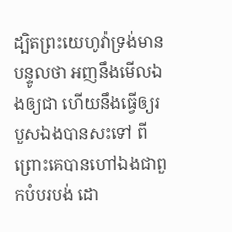ដ្បិតព្រះ‌យេហូវ៉ាទ្រង់មានបន្ទូលថា អញនឹងមើលឯងឲ្យជា ហើយនឹងធ្វើឲ្យរបួសឯងបានសះទៅ ពីព្រោះគេបានហៅឯងជាពួកបំបរ‌បង់ ដោ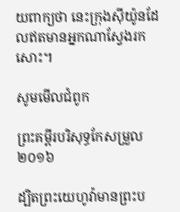យពាក្យថា នេះក្រុងស៊ីយ៉ូនដែលឥតមានអ្នកណាស្វែងរកសោះ។

សូមមើលជំពូក

ព្រះគម្ពីរបរិសុទ្ធកែសម្រួល ២០១៦

ដ្បិតព្រះ‌យេហូវ៉ាមានព្រះ‌ប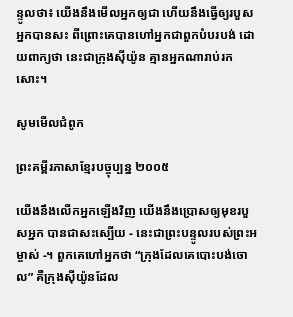ន្ទូលថា៖ យើងនឹងមើលអ្នកឲ្យជា ហើយនឹងធ្វើឲ្យរបួសអ្នកបានសះ ពីព្រោះគេបានហៅអ្នកជាពួកបំបរ‌បង់ ដោយពាក្យថា នេះជាក្រុងស៊ីយ៉ូន គ្មានអ្នកណារាប់រកសោះ។

សូមមើលជំពូក

ព្រះគម្ពីរភាសាខ្មែរបច្ចុប្បន្ន ២០០៥

យើងនឹងលើកអ្នកឡើងវិញ យើងនឹងប្រោសឲ្យមុខរបួសអ្នក បានជាសះ‌ស្បើយ - នេះជាព្រះ‌បន្ទូលរបស់ព្រះ‌អម្ចាស់ -។ ពួកគេហៅអ្នកថា “ក្រុងដែលគេបោះបង់ចោល” គឺក្រុងស៊ីយ៉ូនដែល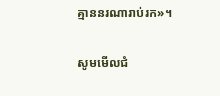គ្មាននរណារាប់រក»។

សូមមើលជំ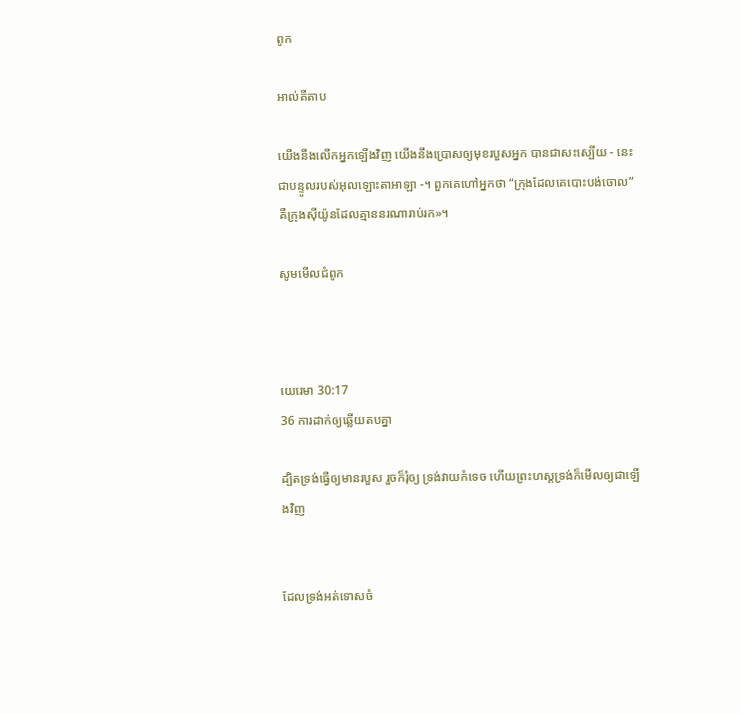ពូក

អាល់គីតាប

យើងនឹងលើកអ្នកឡើងវិញ យើងនឹងប្រោសឲ្យមុខរបួសអ្នក បានជាសះ‌ស្បើយ - នេះជាបន្ទូលរបស់អុលឡោះ‌តាអាឡា -។ ពួកគេហៅអ្នកថា “ក្រុងដែលគេបោះបង់ចោល” គឺក្រុងស៊ីយ៉ូនដែលគ្មាននរណារាប់រក»។

សូមមើលជំពូក



យេរេមា 30:17
36 ការដាក់ឲ្យឆ្លើយតបគ្នា

ដ្បិតទ្រង់ធ្វើឲ្យមានរបួស រួចក៏រុំឲ្យ ទ្រង់វាយកំទេច ហើយព្រះ‌ហស្តទ្រង់ក៏មើលឲ្យជាឡើងវិញ


ដែលទ្រង់អត់ទោសចំ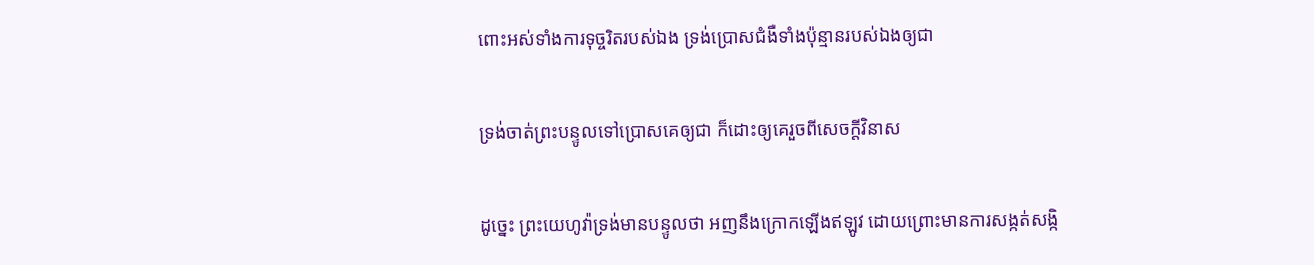ពោះអស់ទាំងការទុច្ចរិតរបស់ឯង ទ្រង់ប្រោសជំងឺទាំងប៉ុន្មានរបស់ឯងឲ្យជា


ទ្រង់ចាត់ព្រះ‌បន្ទូលទៅប្រោសគេឲ្យជា ក៏ដោះឲ្យគេរួចពីសេចក្ដីវិនាស


ដូច្នេះ ព្រះ‌យេហូវ៉ាទ្រង់មានបន្ទូលថា អញនឹងក្រោកឡើងឥឡូវ ដោយព្រោះមានការសង្កត់‌សង្កិ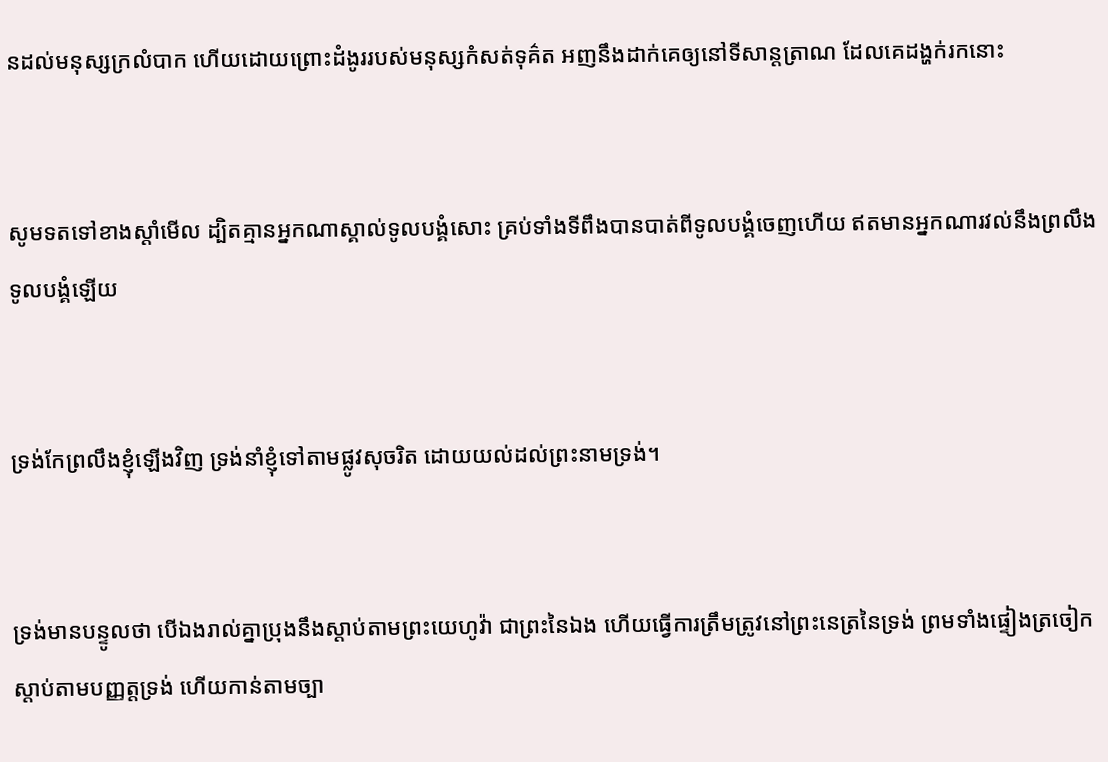នដល់មនុស្សក្រលំបាក ហើយដោយព្រោះដំងូររបស់មនុស្សកំសត់ទុគ៌ត អញនឹងដាក់គេឲ្យនៅទីសាន្ត‌ត្រាណ ដែលគេដង្ហក់រកនោះ


សូមទតទៅខាងស្តាំមើល ដ្បិតគ្មានអ្នកណាស្គាល់ទូលបង្គំសោះ គ្រប់ទាំងទីពឹងបានបាត់ពីទូលបង្គំចេញហើយ ឥតមានអ្នកណារវល់នឹងព្រលឹងទូលបង្គំឡើយ


ទ្រង់កែព្រលឹងខ្ញុំឡើងវិញ ទ្រង់នាំខ្ញុំទៅតាមផ្លូវសុចរិត ដោយយល់ដល់ព្រះ‌នាមទ្រង់។


ទ្រង់មានបន្ទូលថា បើឯងរាល់គ្នាប្រុងនឹងស្តាប់តាមព្រះ‌យេហូវ៉ា ជាព្រះនៃឯង ហើយធ្វើការត្រឹម‌ត្រូវនៅព្រះ‌នេត្រនៃទ្រង់ ព្រមទាំងផ្ទៀងត្រចៀកស្តាប់តាមបញ្ញត្តទ្រង់ ហើយកាន់តាមច្បា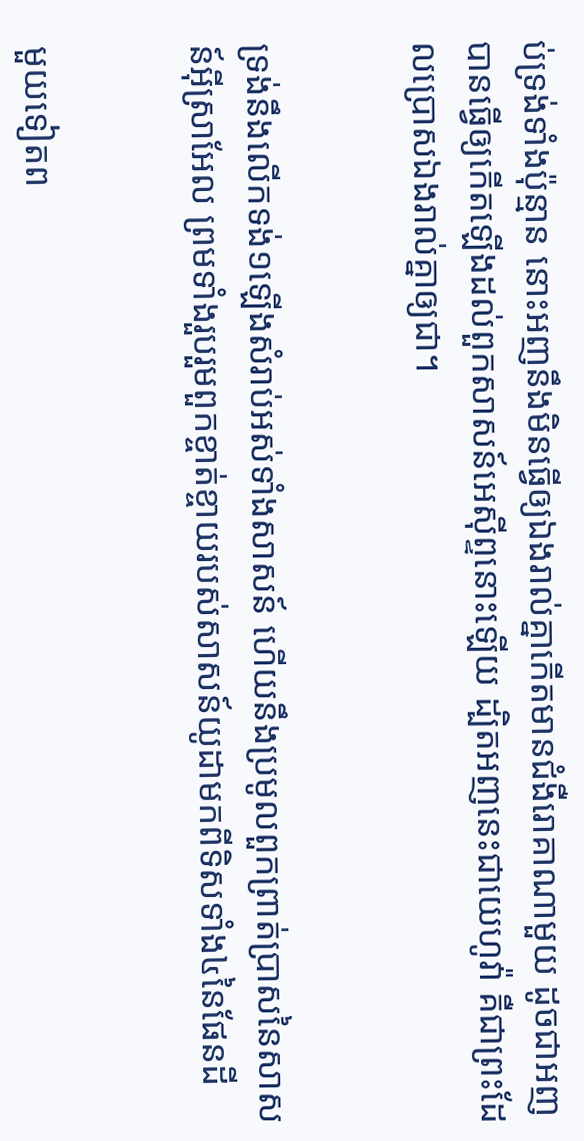ប់ទ្រង់ទាំងប៉ុន្មាន នោះអញនឹងមិនធ្វើឲ្យឯងរាល់គ្នាកើតមានជំងឺរោគាណាមួយ ដូចជាអញបានធ្វើឲ្យកើតឡើងដល់ពួកសាសន៍អេស៊ីព្ទនោះឡើយ ដ្បិតអញនេះជាយេហូវ៉ា គឺជាព្រះដែលប្រោសឯងរាល់គ្នាឲ្យជា។


ទ្រង់នឹងលើកទង់១ឡើងសំរាប់អស់ទាំងសាសន៍ ហើយនឹងប្រមូលពួកព្រាត់‌ប្រាសនៃសាសន៍អ៊ីស្រាអែល ព្រមទាំងរួប‌រួមពួកខ្ចាត់ខ្ចាយរបស់សាសន៍យូដាមកពីទិសទាំង៤នៃផែនដី


មួយទៀតព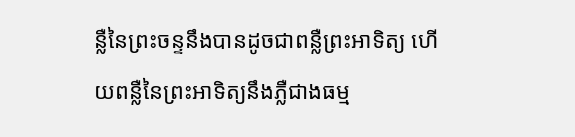ន្លឺនៃព្រះ‌ចន្ទនឹងបានដូចជាពន្លឺព្រះ‌អាទិត្យ ហើយពន្លឺនៃព្រះ‌អាទិត្យនឹងភ្លឺជាងធម្ម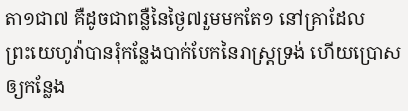តា១ជា៧ គឺដូចជាពន្លឺនៃថ្ងៃ៧រួមមកតែ១ នៅគ្រាដែលព្រះ‌យេហូវ៉ាបានរុំកន្លែងបាក់បែកនៃរាស្ត្រទ្រង់ ហើយប្រោសឲ្យកន្លែង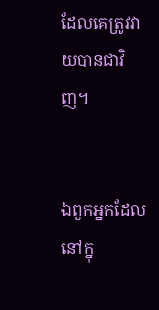ដែលគេត្រូវវាយបានជាវិញ។


ឯពួកអ្នកដែលនៅក្នុ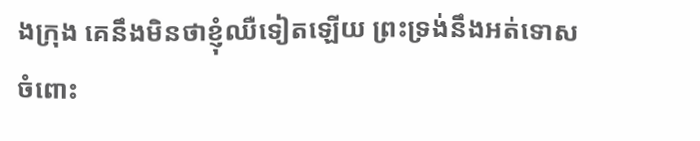ងក្រុង គេនឹងមិនថាខ្ញុំឈឺទៀតឡើយ ព្រះ‌ទ្រង់នឹងអត់ទោសចំពោះ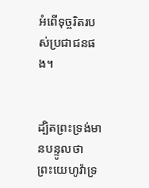អំពើទុច្ចរិតរបស់ប្រជា‌ជនផង។


ដ្បិតព្រះ‌ទ្រង់មានបន្ទូលថា ព្រះ‌យេហូវ៉ាទ្រ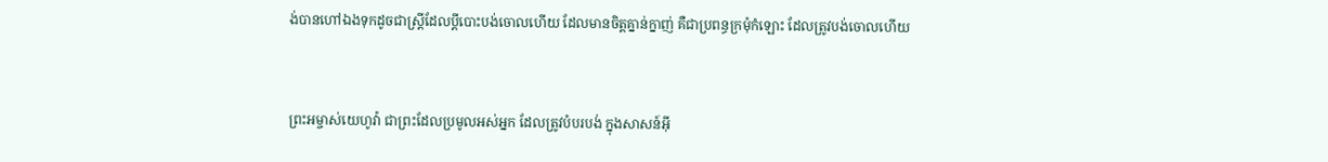ង់បានហៅឯងទុកដូចជាស្ត្រីដែលប្ដីបោះ‌បង់ចោលហើយ ដែលមានចិត្តគ្នាន់‌ក្នាញ់ គឺជាប្រពន្ធក្រមុំកំឡោះ ដែលត្រូវបង់ចោលហើយ


ព្រះ‌អម្ចាស់យេហូវ៉ា ជាព្រះដែលប្រមូលអស់អ្នក ដែលត្រូវបំបរ‌បង់ ក្នុងសាសន៍អ៊ី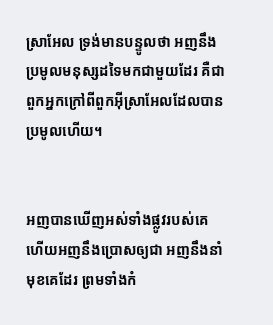ស្រាអែល ទ្រង់មានបន្ទូលថា អញនឹងប្រមូលមនុស្សដទៃមកជាមួយដែរ គឺជាពួកអ្នកក្រៅពីពួកអ៊ីស្រាអែលដែលបានប្រមូលហើយ។


អញបានឃើញអស់ទាំងផ្លូវរបស់គេ ហើយអញនឹងប្រោសឲ្យជា អញនឹងនាំមុខគេដែរ ព្រមទាំងកំ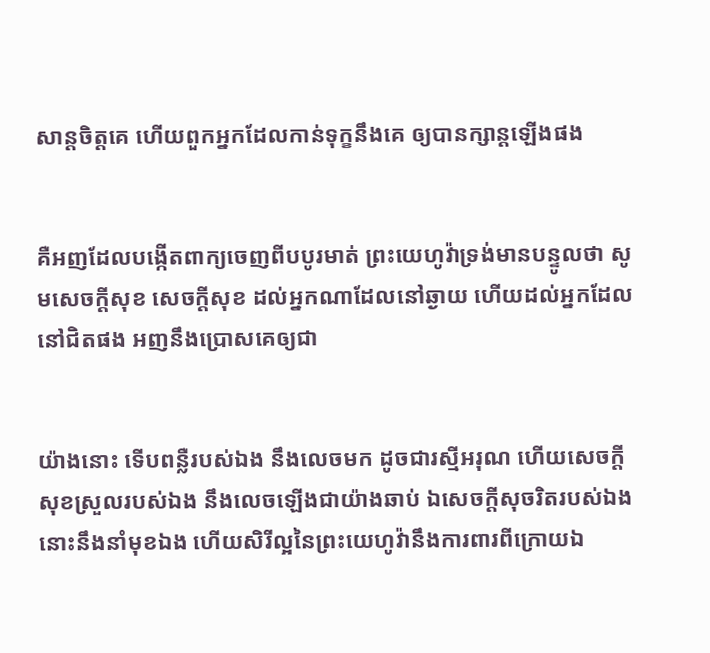សាន្តចិត្តគេ ហើយពួកអ្នកដែលកាន់ទុក្ខនឹងគេ ឲ្យបានក្សាន្តឡើងផង


គឺអញដែលបង្កើតពាក្យចេញពីបបូរមាត់ ព្រះ‌យេហូវ៉ាទ្រង់មានបន្ទូលថា សូមសេចក្ដីសុខ សេចក្ដីសុខ ដល់អ្នកណាដែលនៅឆ្ងាយ ហើយដល់អ្នកដែលនៅជិតផង អញនឹងប្រោសគេឲ្យជា


យ៉ាងនោះ ទើបពន្លឺរបស់ឯង នឹងលេចមក ដូចជារស្មីអរុណ ហើយសេចក្ដីសុខស្រួលរបស់ឯង នឹងលេចឡើងជាយ៉ាងឆាប់ ឯសេចក្ដីសុចរិតរបស់ឯង នោះនឹងនាំមុខឯង ហើយសិរី‌ល្អនៃព្រះ‌យេហូវ៉ានឹងការ‌ពារពីក្រោយឯ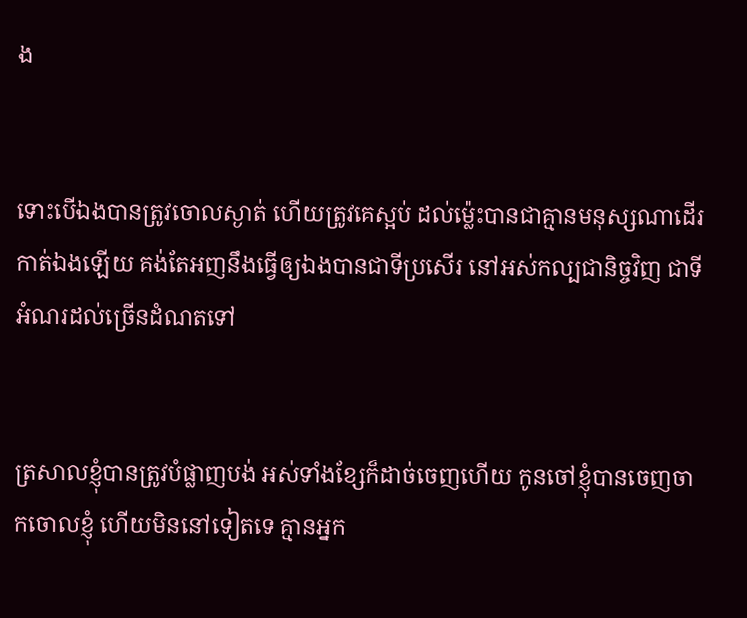ង


ទោះបើឯងបានត្រូវចោលស្ងាត់ ហើយត្រូវគេស្អប់ ដល់ម៉្លេះបានជាគ្មានមនុស្សណាដើរកាត់ឯងឡើយ គង់តែអញនឹងធ្វើឲ្យឯងបានជាទីប្រសើរ នៅអស់‌កល្បជានិច្ចវិញ ជាទីអំណរដល់ច្រើនដំណតទៅ


ត្រសាលខ្ញុំបានត្រូវបំផ្លាញបង់ អស់ទាំងខ្សែក៏ដាច់ចេញហើយ កូនចៅខ្ញុំបានចេញចាកចោលខ្ញុំ ហើយមិននៅទៀតទេ គ្មានអ្នក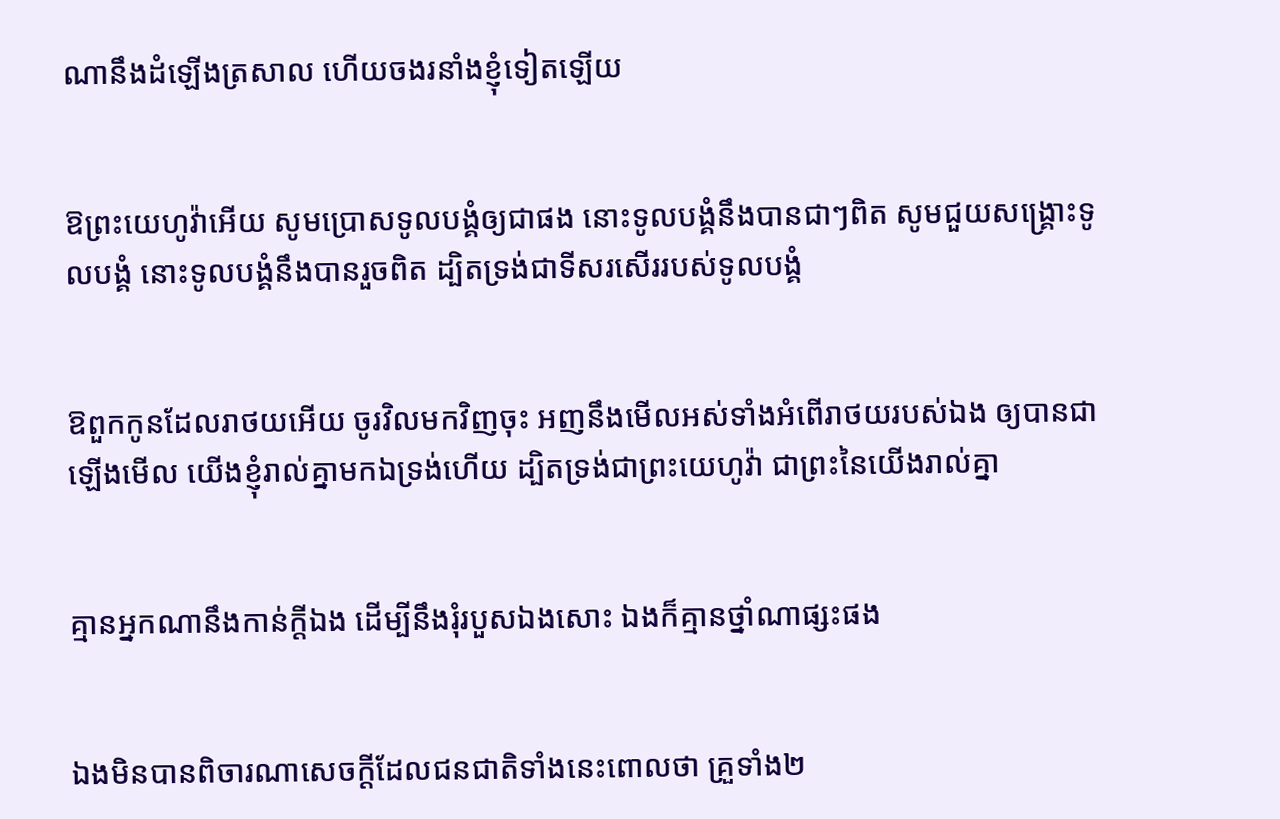ណានឹងដំឡើងត្រសាល ហើយចងរនាំងខ្ញុំទៀតឡើយ


ឱព្រះ‌យេហូវ៉ាអើយ សូមប្រោសទូលបង្គំឲ្យជាផង នោះទូលបង្គំនឹងបានជាៗពិត សូមជួយសង្គ្រោះទូលបង្គំ នោះទូលបង្គំនឹងបានរួចពិត ដ្បិតទ្រង់ជាទីសរសើររបស់ទូលបង្គំ


ឱពួកកូនដែលរា‌ថយអើយ ចូរវិលមកវិញចុះ អញនឹងមើលអស់ទាំងអំពើរា‌ថយរបស់ឯង ឲ្យបានជាឡើងមើល យើងខ្ញុំរាល់គ្នាមកឯទ្រង់ហើយ ដ្បិតទ្រង់ជាព្រះ‌យេហូវ៉ា ជាព្រះនៃយើងរាល់គ្នា


គ្មានអ្នកណានឹងកាន់ក្តីឯង ដើម្បីនឹងរុំរបួសឯងសោះ ឯងក៏គ្មានថ្នាំណាផ្សះផង


ឯងមិនបានពិចារណាសេចក្ដីដែលជន‌ជាតិទាំងនេះពោលថា គ្រួទាំង២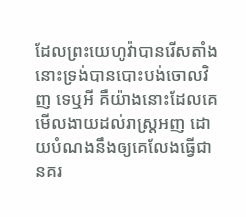ដែលព្រះ‌យេហូវ៉ាបានរើសតាំង នោះទ្រង់បានបោះ‌បង់ចោលវិញ ទេឬអី គឺយ៉ាងនោះដែលគេមើល‌ងាយដល់រាស្ត្រអញ ដោយបំណងនឹងឲ្យគេលែងធ្វើជានគរ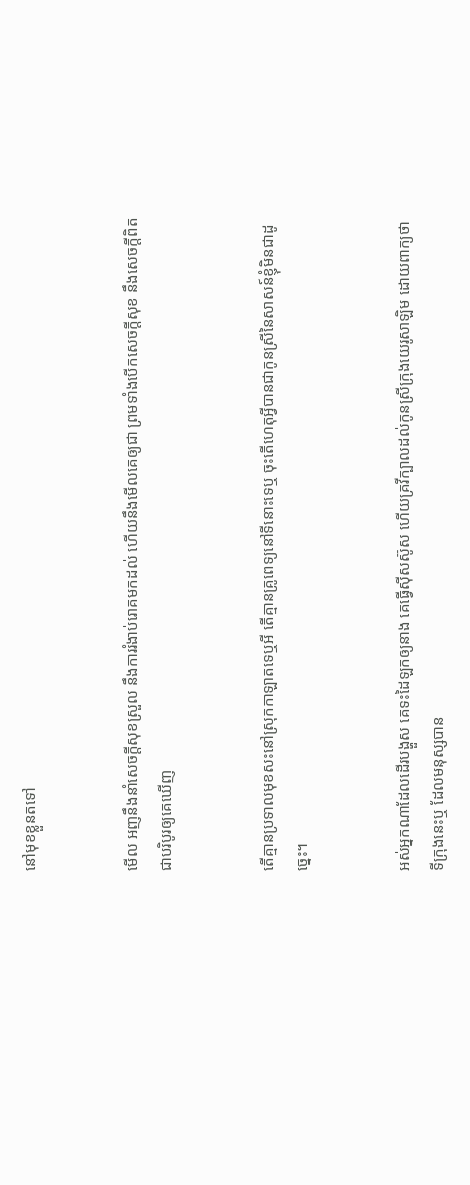នៅមុខខ្លួនតទៅ


មើល អញនឹងនាំសេចក្ដីសុខស្រួល នឹងការរំងាប់រោគមកដល់ ហើយនឹងមើលគេឲ្យជា ព្រមទាំងបើកសេចក្ដីសុខ នឹងសេចក្ដីពិតជាបរិបូរឲ្យគេឃើញ


តើគ្មានប្រទាលមុខ‌សះនៅស្រុកកាឡាតទេឬអី តើគ្មានគ្រូ‌ពេទ្យនៅទីនោះទេឬ ចុះតើហេតុអ្វីបានជាកូនស្រីនៃសាសន៍ខ្ញុំមិនជាដូច្នេះ។


អស់អ្នកណាដែលដើរបង្ហួស គេទះដៃឡកឲ្យនាង គេធ្វើស៊ីស‌ស៊ូស ហើយគ្រវីក្បាលដល់កូនស្រីក្រុងយេរូ‌សាឡិម ដោយពាក្យថា ទីក្រុងនេះឬ ដែលមនុស្សបាន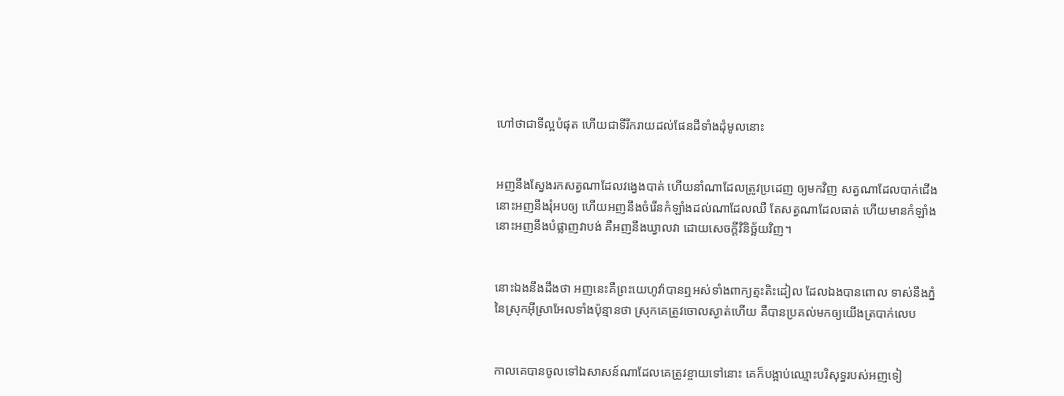ហៅថាជាទីល្អបំផុត ហើយជាទីរីក‌រាយដល់ផែនដីទាំងដុំមូលនោះ


អញនឹងស្វែងរកសត្វណាដែលវង្វេងបាត់ ហើយនាំណាដែលត្រូវប្រដេញ ឲ្យមកវិញ សត្វណាដែលបាក់ជើង នោះអញនឹងរុំអបឲ្យ ហើយអញនឹងចំរើនកំឡាំងដល់ណាដែលឈឺ តែសត្វណាដែលធាត់ ហើយមានកំឡាំង នោះអញនឹងបំផ្លាញវាបង់ គឺអញនឹងឃ្វាលវា ដោយសេចក្ដីវិនិច្ឆ័យវិញ។


នោះឯងនឹងដឹងថា អញនេះគឺព្រះ‌យេហូវ៉ាបានឮអស់ទាំងពាក្យត្មះ‌តិះដៀល ដែលឯងបានពោល ទាស់នឹងភ្នំនៃស្រុកអ៊ីស្រាអែលទាំងប៉ុន្មានថា ស្រុកគេត្រូវចោលស្ងាត់ហើយ គឺបានប្រគល់មកឲ្យយើងត្របាក់លេប


កាលគេបានចូលទៅឯសាសន៍ណាដែលគេត្រូវខ្ចាយទៅនោះ គេក៏បង្អាប់ឈ្មោះបរិសុទ្ធរបស់អញទៀ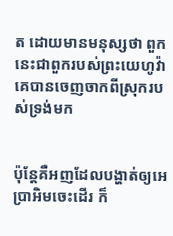ត ដោយមានមនុស្សថា ពួកនេះជាពួករបស់ព្រះ‌យេហូវ៉ា គេបានចេញចាកពីស្រុករបស់ទ្រង់មក


ប៉ុន្តែគឺអញដែលបង្ហាត់ឲ្យអេប្រា‌អិមចេះដើរ ក៏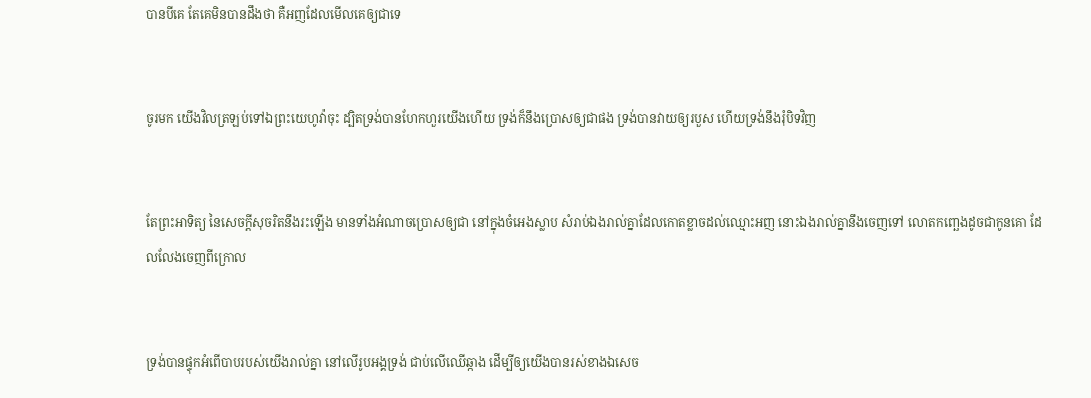បានបីគេ តែគេមិនបានដឹងថា គឺអញដែលមើលគេឲ្យជាទេ


ចូរមក យើងវិលត្រឡប់ទៅឯព្រះ‌យេហូវ៉ាចុះ ដ្បិតទ្រង់បានហែក‌ហួរយើងហើយ ទ្រង់ក៏នឹងប្រោសឲ្យជាផង ទ្រង់បានវាយឲ្យរបួស ហើយទ្រង់នឹងរុំបិទវិញ


តែព្រះ‌អាទិត្យ នៃសេចក្ដីសុចរិតនឹងរះឡើង មានទាំងអំណាចប្រោសឲ្យជា នៅក្នុងចំអេងស្លាប សំរាប់ឯងរាល់គ្នាដែលកោត‌ខ្លាចដល់ឈ្មោះអញ នោះឯងរាល់គ្នានឹងចេញទៅ លោត‌កញ្ឆេងដូចជាកូនគោ ដែលលែងចេញពីក្រោល


ទ្រង់បានផ្ទុកអំពើបាបរបស់យើងរាល់គ្នា នៅលើរូបអង្គទ្រង់ ជាប់លើឈើឆ្កាង ដើម្បីឲ្យយើងបានរស់ខាងឯសេច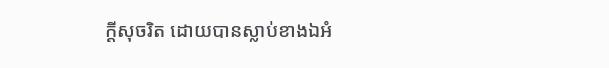ក្ដីសុចរិត ដោយបានស្លាប់ខាងឯអំ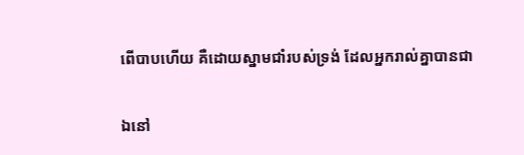ពើបាបហើយ គឺដោយស្នាមជាំរបស់ទ្រង់ ដែលអ្នករាល់គ្នាបានជា


ឯនៅ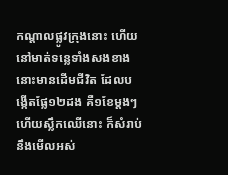កណ្តាលផ្លូវក្រុងនោះ ហើយនៅមាត់ទន្លេទាំងសងខាង នោះមានដើមជីវិត ដែលបង្កើតផ្លែ១២ដង គឺ១ខែម្តងៗ ហើយស្លឹកឈើនោះ ក៏សំរាប់នឹងមើលអស់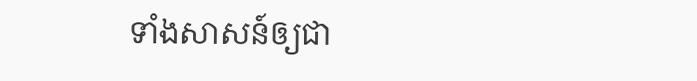ទាំងសាសន៍ឲ្យជា